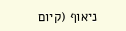ניאוף (קיום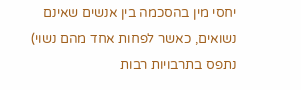יחסי מין בהסכמה בין אנשים שאינם נשואים, כאשר לפחות אחד מהם נשוי) נתפס בתרבויות רבות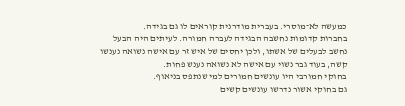כמעשה לא־מוסרי. בעברית מודרנית קוראים לו גם בגידה.
בחברות קדומות נחשבה הבגידה לעברה חמורה. לעיתים היה הבעל נחשב לבעלים של אשתו, ולכן יחסים של איש זר עם אישה נשואה נענשו קשה, בעוד גבר נשוי עם אישה לא נשואה נענש פחות.
בחוקי חמורבי היו עונשים חמורים למי שנתפס בניאוף.
גם בחוקי אשור נדרשו עונשים קשים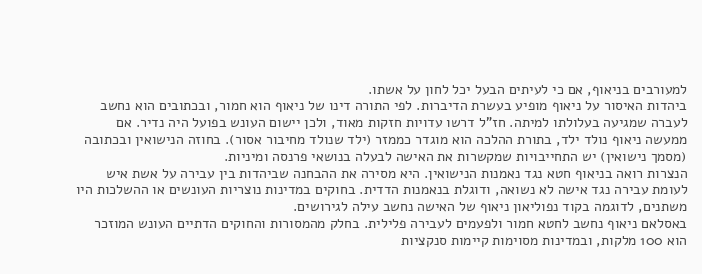למעורבים בניאוף, אם כי לעיתים הבעל יכל לחון על אשתו.
ביהדות האיסור על ניאוף מופיע בעשרת הדיברות. לפי התורה דינו של ניאוף הוא חמור, ובכתובים הוא נחשב לעברה שמגיעה בעלולתו למיתה. חז"ל דרשו עדויות חזקות מאוד, ולכן יישום העונש בפועל היה נדיר. אם ממעשה ניאוף נולד ילד, בתורת ההלכה הוא מוגדר כממזר (ילד שנולד מחיבור אסור). בחוזה הנישואין ובכתובה (מסמך נישואין) יש התחייבויות שמקשרות את האישה לבעלה בנושאי פרנסה ומיניות.
הנצרות רואה בניאוף חטא נגד נאמנות הנישואין. היא מסירה את ההבחנה שביהדות בין עבירה על אשת איש לעומת עבירה נגד אישה לא נשואה, ודוגלת בנאמנות הדדית. בחוקים במדינות נוצריות העונשים או ההשלכות היו משתנים, לדוגמה בקוד נפוליאון ניאוף של האישה נחשב עילה לגירושים.
באסלאם ניאוף נחשב לחטא חמור ולפעמים לעבירה פלילית. בחלק מהמסורות והחוקים הדתיים העונש המוזכר הוא 100 מלקות, ובמדינות מסוימות קיימות סנקציות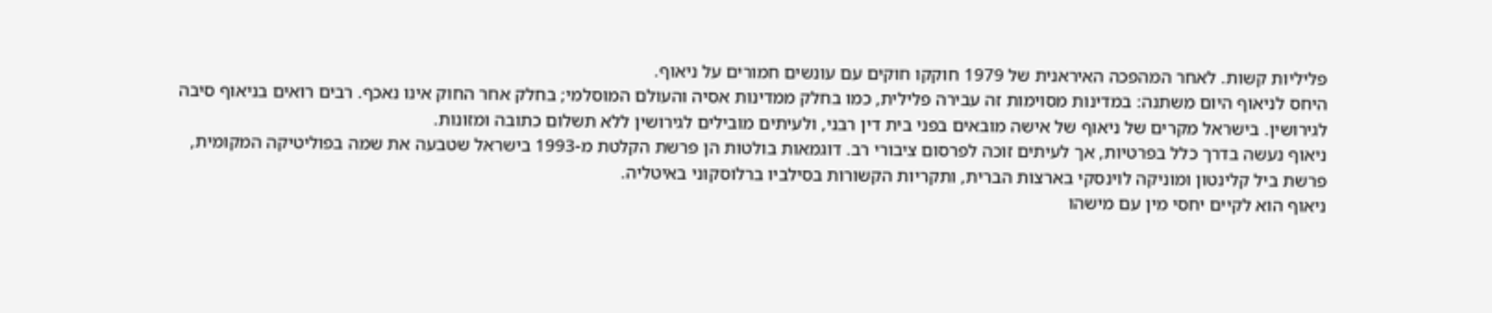פליליות קשות. לאחר המהפכה האיראנית של 1979 חוקקו חוקים עם עונשים חמורים על ניאוף.
היחס לניאוף היום משתנה: במדינות מסוימות זה עבירה פלילית, כמו בחלק ממדינות אסיה והעולם המוסלמי; בחלק אחר החוק אינו נאכף. רבים רואים בניאוף סיבה לגירושין. בישראל מקרים של ניאוף של אישה מובאים בפני בית דין רבני, ולעיתים מובילים לגירושין ללא תשלום כתובה ומזונות.
ניאוף נעשה בדרך כלל בפרטיות, אך לעיתים זוכה לפרסום ציבורי רב. דוגמאות בולטות הן פרשת הקלטת מ-1993 בישראל שטבעה את שמה בפוליטיקה המקומית, פרשת ביל קלינטון ומוניקה לוינסקי בארצות הברית, ותקריות הקשורות בסילביו ברלוסקוני באיטליה.
ניאוף הוא לקיים יחסי מין עם מישהו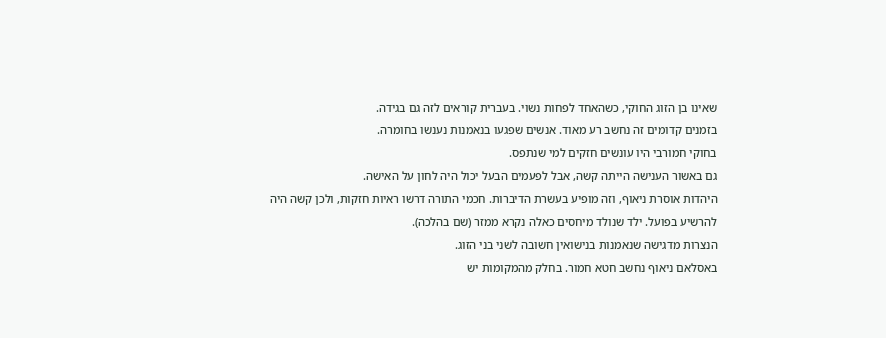שאינו בן הזוג החוקי, כשהאחד לפחות נשוי. בעברית קוראים לזה גם בגידה.
בזמנים קדומים זה נחשב רע מאוד. אנשים שפגעו בנאמנות נענשו בחומרה.
בחוקי חמורבי היו עונשים חזקים למי שנתפס.
גם באשור הענישה הייתה קשה, אבל לפעמים הבעל יכול היה לחון על האישה.
היהדות אוסרת ניאוף, וזה מופיע בעשרת הדיברות. חכמי התורה דרשו ראיות חזקות, ולכן קשה היה להרשיע בפועל. ילד שנולד מיחסים כאלה נקרא ממזר (שם בהלכה).
הנצרות מדגישה שנאמנות בנישואין חשובה לשני בני הזוג.
באסלאם ניאוף נחשב חטא חמור. בחלק מהמקומות יש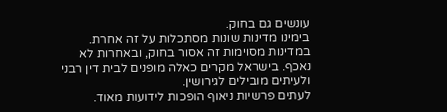עונשים גם בחוק.
בימינו מדינות שונות מסתכלות על זה אחרת. במדינות מסוימות זה אסור בחוק, ובאחרות לא נאכף. בישראל מקרים כאלה מופנים לבית דין רבני ולעיתים מובילים לגירושין.
לעתים פרשיות ניאוף הופכות לידועות מאוד.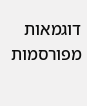דוגמאות מפורסמות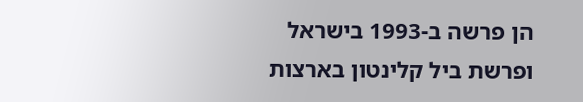הן פרשה ב-1993 בישראל ופרשת ביל קלינטון בארצות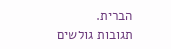הברית.
תגובות גולשים